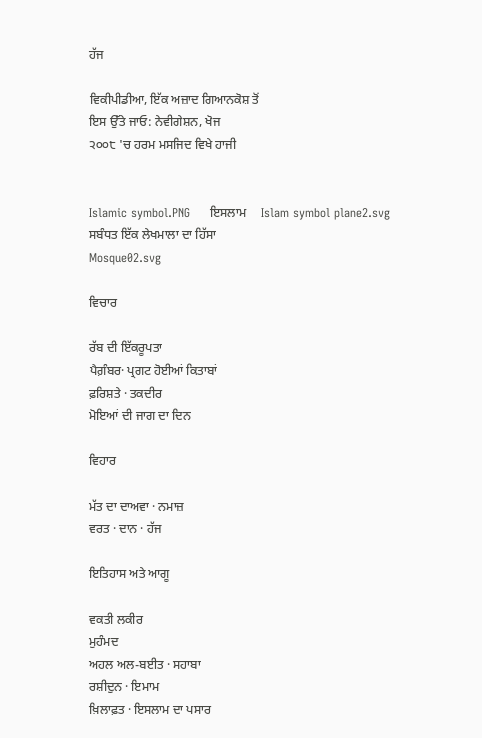ਹੱਜ

ਵਿਕੀਪੀਡੀਆ, ਇੱਕ ਅਜ਼ਾਦ ਗਿਆਨਕੋਸ਼ ਤੋਂ
ਇਸ ਉੱਤੇ ਜਾਓ: ਨੇਵੀਗੇਸ਼ਨ, ਖੋਜ
੨੦੦੮ 'ਚ ਹਰਮ ਮਸਜਿਦ ਵਿਖੇ ਹਾਜੀ


Islamic symbol.PNG     ਇਸਲਾਮ     Islam symbol plane2.svg
ਸਬੰਧਤ ਇੱਕ ਲੇਖਮਾਲਾ ਦਾ ਹਿੱਸਾ
Mosque02.svg

ਵਿਚਾਰ

ਰੱਬ ਦੀ ਇੱਕਰੂਪਤਾ
ਪੈਗ਼ੰਬਰ· ਪ੍ਰਗਟ ਹੋਈਆਂ ਕਿਤਾਬਾਂ
ਫ਼ਰਿਸ਼ਤੇ · ਤਕਦੀਰ
ਮੋਇਆਂ ਦੀ ਜਾਗ ਦਾ ਦਿਨ

ਵਿਹਾਰ

ਮੱਤ ਦਾ ਦਾਅਵਾ · ਨਮਾਜ਼
ਵਰਤ · ਦਾਨ · ਹੱਜ

ਇਤਿਹਾਸ ਅਤੇ ਆਗੂ

ਵਕਤੀ ਲਕੀਰ
ਮੁਹੰਮਦ
ਅਹਲ ਅਲ-ਬਈਤ · ਸਹਾਬਾ
ਰਸ਼ੀਦੁਨ · ਇਮਾਮ
ਖ਼ਿਲਾਫ਼ਤ · ਇਸਲਾਮ ਦਾ ਪਸਾਰ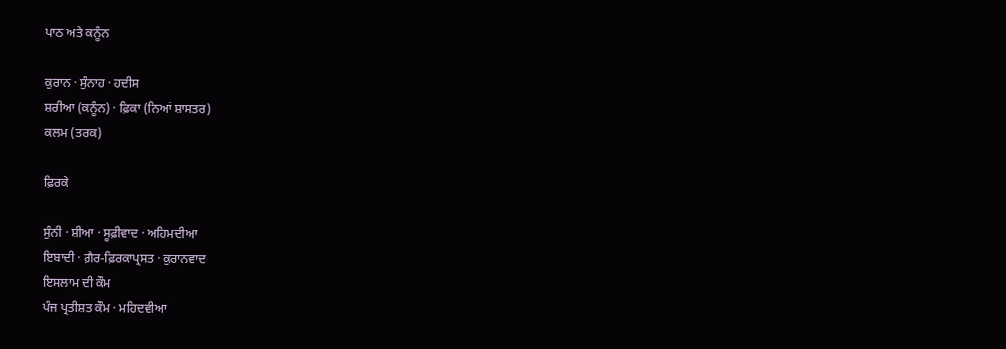ਪਾਠ ਅਤੇ ਕਨੂੰਨ

ਕੁਰਾਨ · ਸੁੰਨਾਹ · ਹਦੀਸ
ਸ਼ਰੀਆ (ਕਨੂੰਨ) · ਫ਼ਿਕਾ (ਨਿਆਂ ਸ਼ਾਸਤਰ)
ਕਲਮ (ਤਰਕ)

ਫ਼ਿਰਕੇ

ਸੁੰਨੀ · ਸ਼ੀਆ · ਸੂਫ਼ੀਵਾਦ · ਅਹਿਮਦੀਆ
ਇਬਾਦੀ · ਗ਼ੈਰ-ਫ਼ਿਰਕਾਪ੍ਰਸਤ · ਕੁਰਾਨਵਾਦ
ਇਸਲਾਮ ਦੀ ਕੌਮ
ਪੰਜ ਪ੍ਰਤੀਸ਼ਤ ਕੌਮ · ਮਹਿਦਵੀਆ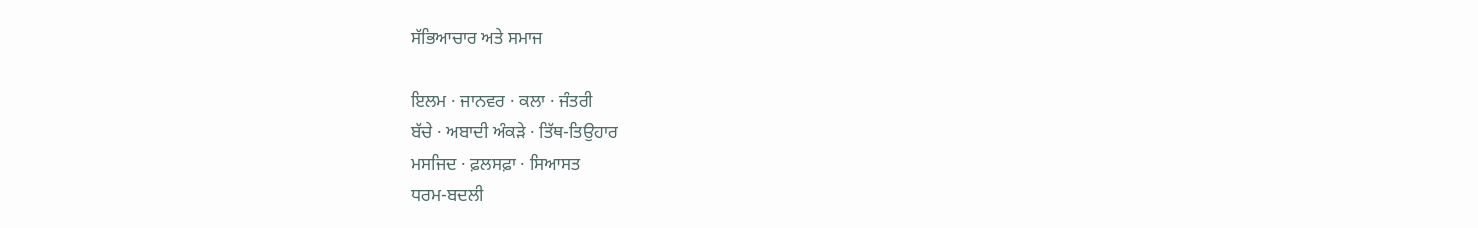ਸੱਭਿਆਚਾਰ ਅਤੇ ਸਮਾਜ

ਇਲਮ · ਜਾਨਵਰ · ਕਲਾ · ਜੰਤਰੀ
ਬੱਚੇ · ਅਬਾਦੀ ਅੰਕੜੇ · ਤਿੱਥ-ਤਿਉਹਾਰ
ਮਸਜਿਦ · ਫ਼ਲਸਫ਼ਾ · ਸਿਆਸਤ
ਧਰਮ-ਬਦਲੀ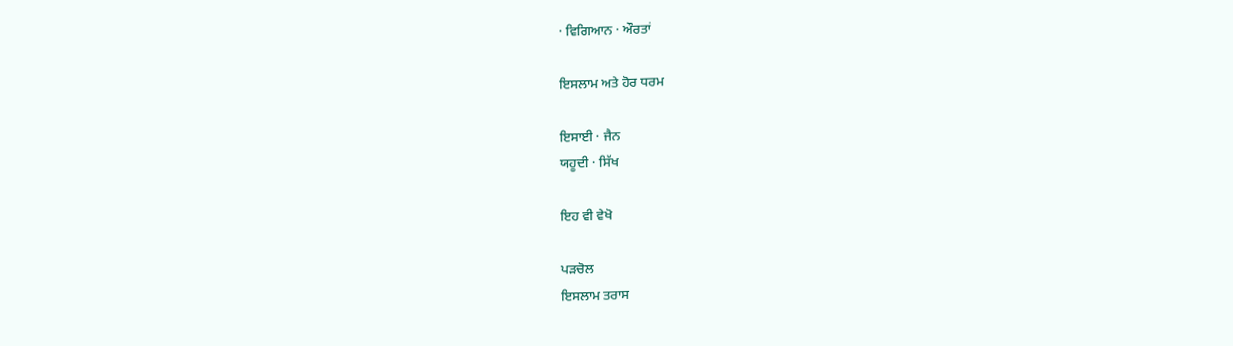· ਵਿਗਿਆਨ · ਔਰਤਾਂ

ਇਸਲਾਮ ਅਤੇ ਹੋਰ ਧਰਮ

ਇਸਾਈ · ਜੈਨ
ਯਹੂਦੀ · ਸਿੱਖ

ਇਹ ਵੀ ਵੇਖੋ

ਪੜਚੋਲ
ਇਸਲਾਮ ਤਰਾਸ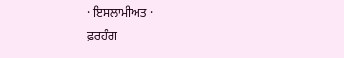· ਇਸਲਾਮੀਅਤ ·
ਫ਼ਰਹੰਗ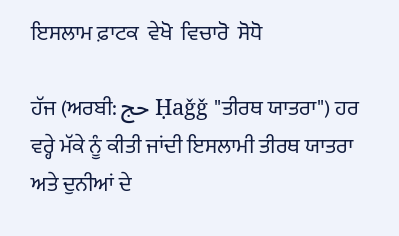ਇਸਲਾਮ ਫ਼ਾਟਕ  ਵੇਖੋ  ਵਿਚਾਰੋ  ਸੋਧੋ

ਹੱਜ (ਅਰਬੀ: حج Ḥaǧǧ "ਤੀਰਥ ਯਾਤਰਾ") ਹਰ ਵਰ੍ਹੇ ਮੱਕੇ ਨੂੰ ਕੀਤੀ ਜਾਂਦੀ ਇਸਲਾਮੀ ਤੀਰਥ ਯਾਤਰਾ ਅਤੇ ਦੁਨੀਆਂ ਦੇ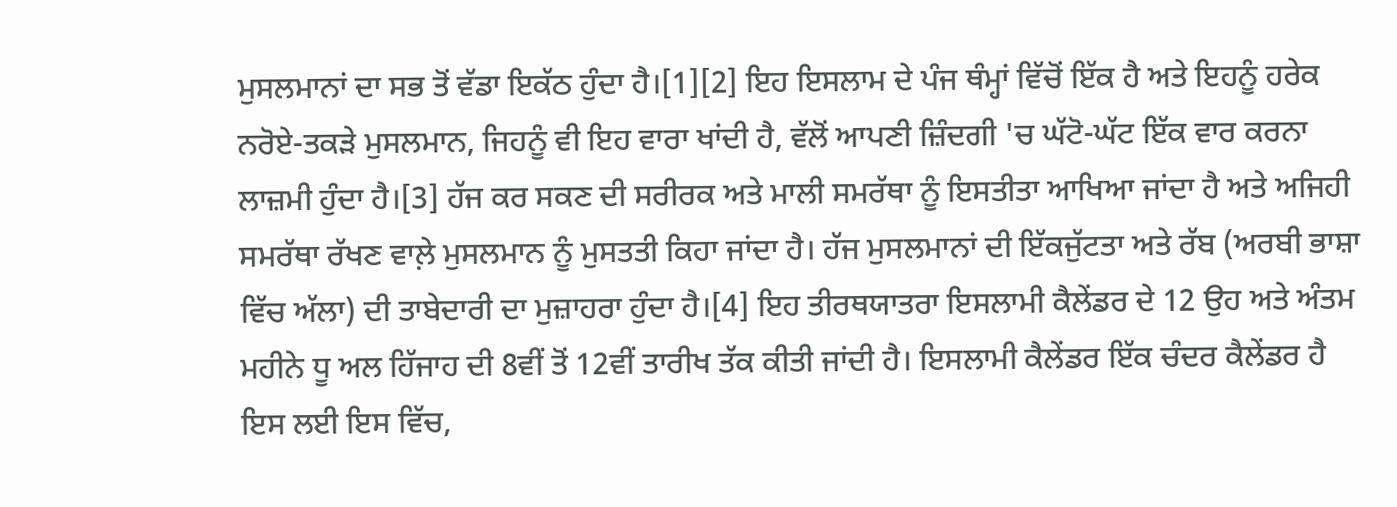ਮੁਸਲਮਾਨਾਂ ਦਾ ਸਭ ਤੋਂ ਵੱਡਾ ਇਕੱਠ ਹੁੰਦਾ ਹੈ।[1][2] ਇਹ ਇਸਲਾਮ ਦੇ ਪੰਜ ਥੰਮ੍ਹਾਂ ਵਿੱਚੋਂ ਇੱਕ ਹੈ ਅਤੇ ਇਹਨੂੰ ਹਰੇਕ ਨਰੋਏ-ਤਕੜੇ ਮੁਸਲਮਾਨ, ਜਿਹਨੂੰ ਵੀ ਇਹ ਵਾਰਾ ਖਾਂਦੀ ਹੈ, ਵੱਲੋਂ ਆਪਣੀ ਜ਼ਿੰਦਗੀ 'ਚ ਘੱਟੋ-ਘੱਟ ਇੱਕ ਵਾਰ ਕਰਨਾ ਲਾਜ਼ਮੀ ਹੁੰਦਾ ਹੈ।[3] ਹੱਜ ਕਰ ਸਕਣ ਦੀ ਸਰੀਰਕ ਅਤੇ ਮਾਲੀ ਸਮਰੱਥਾ ਨੂੰ ਇਸਤੀਤਾ ਆਖਿਆ ਜਾਂਦਾ ਹੈ ਅਤੇ ਅਜਿਹੀ ਸਮਰੱਥਾ ਰੱਖਣ ਵਾਲ਼ੇ ਮੁਸਲਮਾਨ ਨੂੰ ਮੁਸਤਤੀ ਕਿਹਾ ਜਾਂਦਾ ਹੈ। ਹੱਜ ਮੁਸਲਮਾਨਾਂ ਦੀ ਇੱਕਜੁੱਟਤਾ ਅਤੇ ਰੱਬ (ਅਰਬੀ ਭਾਸ਼ਾ ਵਿੱਚ ਅੱਲਾ) ਦੀ ਤਾਬੇਦਾਰੀ ਦਾ ਮੁਜ਼ਾਹਰਾ ਹੁੰਦਾ ਹੈ।[4] ਇਹ ਤੀਰਥਯਾਤਰਾ ਇਸਲਾਮੀ ਕੈਲੇਂਡਰ ਦੇ 12 ਉਹ ਅਤੇ ਅੰਤਮ ਮਹੀਨੇ ਧੂ ਅਲ ਹਿੱਜਾਹ ਦੀ 8ਵੀਂ ਤੋਂ 12ਵੀਂ ਤਾਰੀਖ ਤੱਕ ਕੀਤੀ ਜਾਂਦੀ ਹੈ। ਇਸਲਾਮੀ ਕੈਲੇਂਡਰ ਇੱਕ ਚੰਦਰ ਕੈਲੇਂਡਰ ਹੈ ਇਸ ਲਈ ਇਸ ਵਿੱਚ,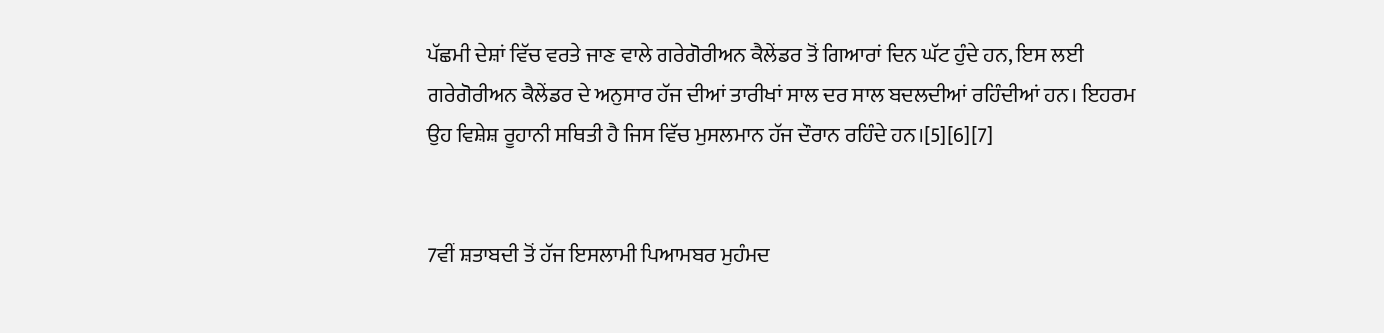ਪੱਛਮੀ ਦੇਸ਼ਾਂ ਵਿੱਚ ਵਰਤੇ ਜਾਣ ਵਾਲੇ ਗਰੇਗੋਰੀਅਨ ਕੈਲੇਂਡਰ ਤੋਂ ਗਿਆਰਾਂ ਦਿਨ ਘੱਟ ਹੁੰਦੇ ਹਨ, ਇਸ ਲਈ ਗਰੇਗੋਰੀਅਨ ਕੈਲੇਂਡਰ ਦੇ ਅਨੁਸਾਰ ਹੱਜ ਦੀਆਂ ਤਾਰੀਖਾਂ ਸਾਲ ਦਰ ਸਾਲ ਬਦਲਦੀਆਂ ਰਹਿੰਦੀਆਂ ਹਨ। ਇਹਰਮ ਉਹ ਵਿਸ਼ੇਸ਼ ਰੂਹਾਨੀ ਸਥਿਤੀ ਹੈ ਜਿਸ ਵਿੱਚ ਮੁਸਲਮਾਨ ਹੱਜ ਦੌਰਾਨ ਰਹਿੰਦੇ ਹਨ।[5][6][7]


7ਵੀਂ ਸ਼ਤਾਬਦੀ ਤੋਂ ਹੱਜ ਇਸਲਾਮੀ ਪਿਆਮਬਰ ਮੁਹੰਮਦ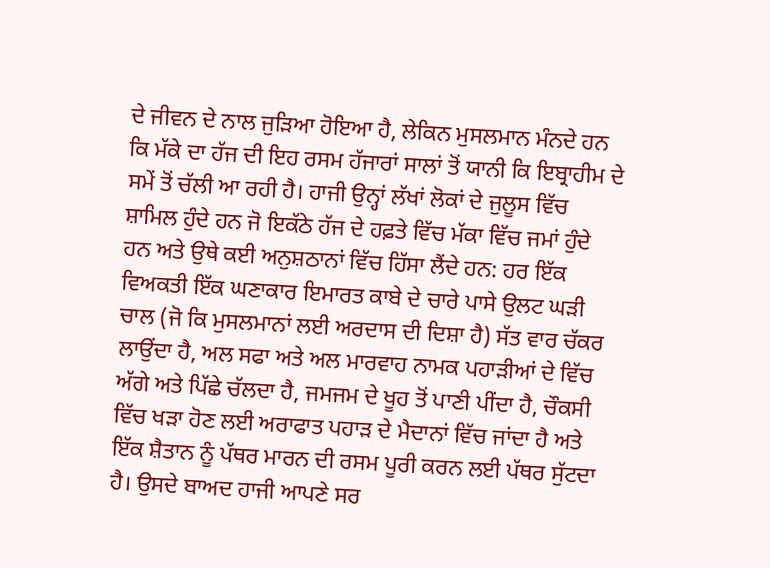ਦੇ ਜੀਵਨ ਦੇ ਨਾਲ ਜੁੜਿਆ ਹੋਇਆ ਹੈ, ਲੇਕਿਨ ਮੁਸਲਮਾਨ ਮੰਨਦੇ ਹਨ ਕਿ ਮੱਕੇ ਦਾ ਹੱਜ ਦੀ ਇਹ ਰਸਮ ਹੱਜਾਰਾਂ ਸਾਲਾਂ ਤੋਂ ਯਾਨੀ ਕਿ ਇਬ੍ਰਾਹੀਮ ਦੇ ਸਮੇਂ ਤੋਂ ਚੱਲੀ ਆ ਰਹੀ ਹੈ। ਹਾਜੀ ਉਨ੍ਹਾਂ ਲੱਖਾਂ ਲੋਕਾਂ ਦੇ ਜੁਲੂਸ ਵਿੱਚ ਸ਼ਾਮਿਲ ਹੁੰਦੇ ਹਨ ਜੋ ਇਕੱਠੇ ਹੱਜ ਦੇ ਹਫ਼ਤੇ ਵਿੱਚ ਮੱਕਾ ਵਿੱਚ ਜਮਾਂ ਹੁੰਦੇ ਹਨ ਅਤੇ ਉਥੇ ਕਈ ਅਨੁਸ਼ਠਾਨਾਂ ਵਿੱਚ ਹਿੱਸਾ ਲੈਂਦੇ ਹਨ: ਹਰ ਇੱਕ ਵਿਅਕਤੀ ਇੱਕ ਘਣਾਕਾਰ ਇਮਾਰਤ ਕਾਬੇ ਦੇ ਚਾਰੇ ਪਾਸੇ ਉਲਟ ਘੜੀ ਚਾਲ (ਜੋ ਕਿ ਮੁਸਲਮਾਨਾਂ ਲਈ ਅਰਦਾਸ ਦੀ ਦਿਸ਼ਾ ਹੈ) ਸੱਤ ਵਾਰ ਚੱਕਰ ਲਾਉਂਦਾ ਹੈ, ਅਲ ਸਫਾ ਅਤੇ ਅਲ ਮਾਰਵਾਹ ਨਾਮਕ ਪਹਾੜੀਆਂ ਦੇ ਵਿੱਚ ਅੱਗੇ ਅਤੇ ਪਿੱਛੇ ਚੱਲਦਾ ਹੈ, ਜਮਜਮ ਦੇ ਖੂਹ ਤੋਂ ਪਾਣੀ ਪੀਂਦਾ ਹੈ, ਚੌਕਸੀ ਵਿੱਚ ਖੜਾ ਹੋਣ ਲਈ ਅਰਾਫਾਤ ਪਹਾੜ ਦੇ ਮੈਦਾਨਾਂ ਵਿੱਚ ਜਾਂਦਾ ਹੈ ਅਤੇ ਇੱਕ ਸ਼ੈਤਾਨ ਨੂੰ ਪੱਥਰ ਮਾਰਨ ਦੀ ਰਸਮ ਪੂਰੀ ਕਰਨ ਲਈ ਪੱਥਰ ਸੁੱਟਦਾ ਹੈ। ਉਸਦੇ ਬਾਅਦ ਹਾਜੀ ਆਪਣੇ ਸਰ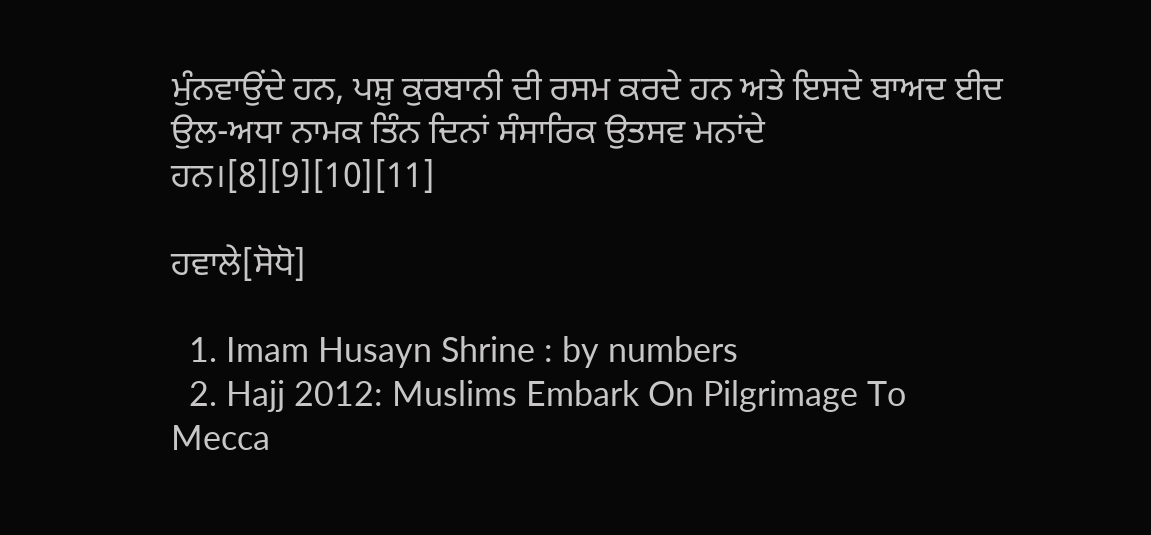ਮੁੰਨਵਾਉਂਦੇ ਹਨ, ਪਸ਼ੁ ਕੁਰਬਾਨੀ ਦੀ ਰਸਮ ਕਰਦੇ ਹਨ ਅਤੇ ਇਸਦੇ ਬਾਅਦ ਈਦ ਉਲ-ਅਧਾ ਨਾਮਕ ਤਿੰਨ ਦਿਨਾਂ ਸੰਸਾਰਿਕ ਉਤਸਵ ਮਨਾਂਦੇ ਹਨ।[8][9][10][11]

ਹਵਾਲੇ[ਸੋਧੋ]

  1. Imam Husayn Shrine : by numbers
  2. Hajj 2012: Muslims Embark On Pilgrimage To Mecca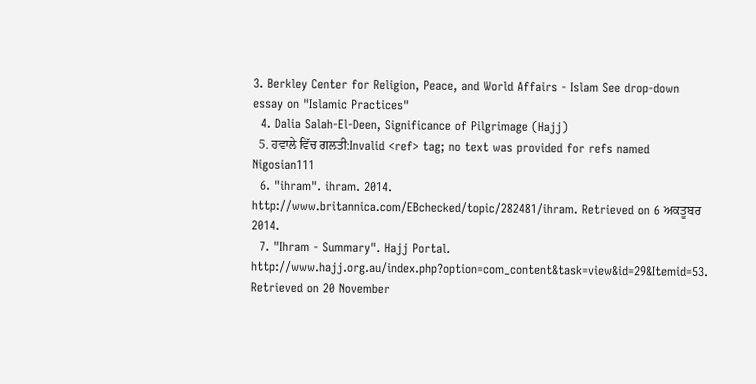3. Berkley Center for Religion, Peace, and World Affairs - Islam See drop-down essay on "Islamic Practices"
  4. Dalia Salah-El-Deen, Significance of Pilgrimage (Hajj)
  5. ਹਵਾਲੇ ਵਿੱਚ ਗਲਤੀ:Invalid <ref> tag; no text was provided for refs named Nigosian111
  6. "ihram". ihram. 2014. http://www.britannica.com/EBchecked/topic/282481/ihram. Retrieved on 6 ਅਕਤੂਬਰ 2014.
  7. "Ihram - Summary". Hajj Portal. http://www.hajj.org.au/index.php?option=com_content&task=view&id=29&Itemid=53. Retrieved on 20 November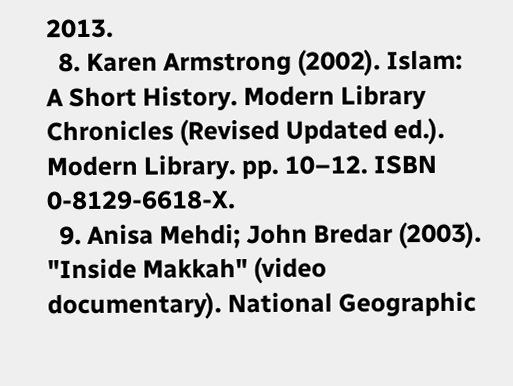2013.
  8. Karen Armstrong (2002). Islam: A Short History. Modern Library Chronicles (Revised Updated ed.). Modern Library. pp. 10–12. ISBN 0-8129-6618-X.
  9. Anisa Mehdi; John Bredar (2003). "Inside Makkah" (video documentary). National Geographic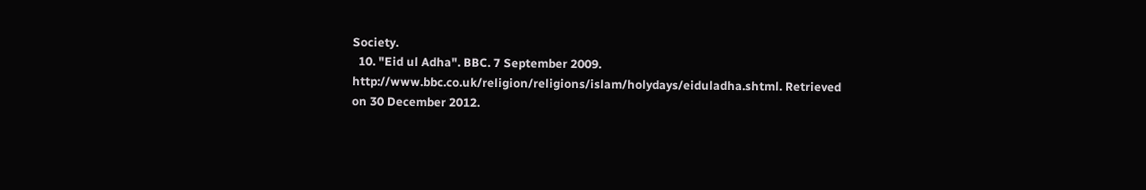Society.
  10. "Eid ul Adha". BBC. 7 September 2009. http://www.bbc.co.uk/religion/religions/islam/holydays/eiduladha.shtml. Retrieved on 30 December 2012.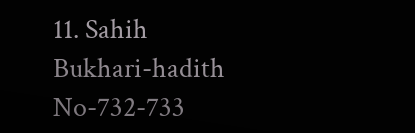11. Sahih Bukhari-hadith No-732-733